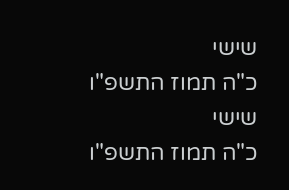שישי
כ"ה תמוז התשפ"ו
שישי
כ"ה תמוז התשפ"ו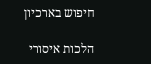חיפוש בארכיון

הלכות איסורי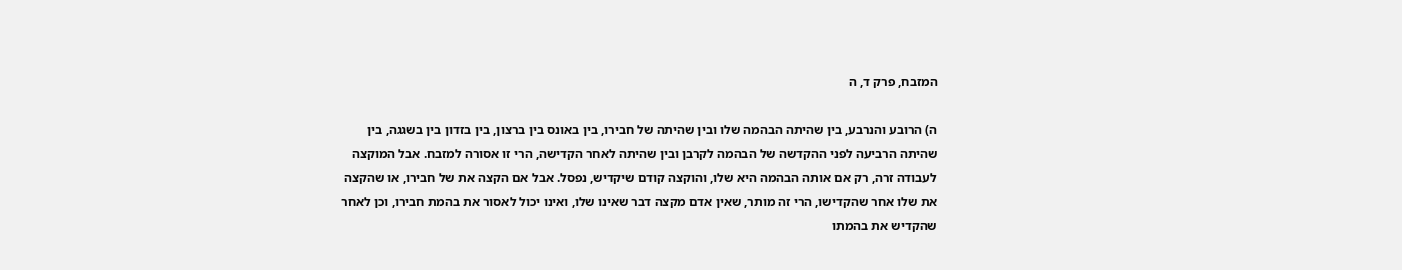המזבח, פרק ד, ה

ה) הרובע והנרבע, בין שהיתה הבהמה שלו ובין שהיתה של חבירו, בין באונס בין ברצון, בין בזדון בין בשגגה, בין שהיתה הרביעה לפני ההקדשה של הבהמה לקרבן ובין שהיתה לאחר הקדישה, הרי זו אסורה למזבח. אבל המוקצה לעבודה זרה, רק אם אותה הבהמה היא שלו, והוקצה קודם שיקדיש, נפסל. אבל אם הקצה את של חבירו, או שהקצה את שלו אחר שהקדישו, הרי זה מותר, שאין אדם מקצה דבר שאינו שלו, ואינו יכול לאסור את בהמת חבירו, וכן לאחר שהקדיש את בהמתו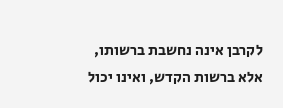לקרבן אינה נחשבת ברשותו, אלא ברשות הקדש, ואינו יכול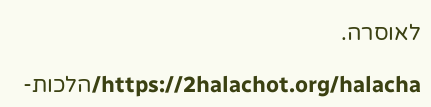לאוסרה.

https://2halachot.org/halacha/הלכות-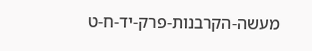מעשה-הקרבנות-פרק-יד-ח-ט